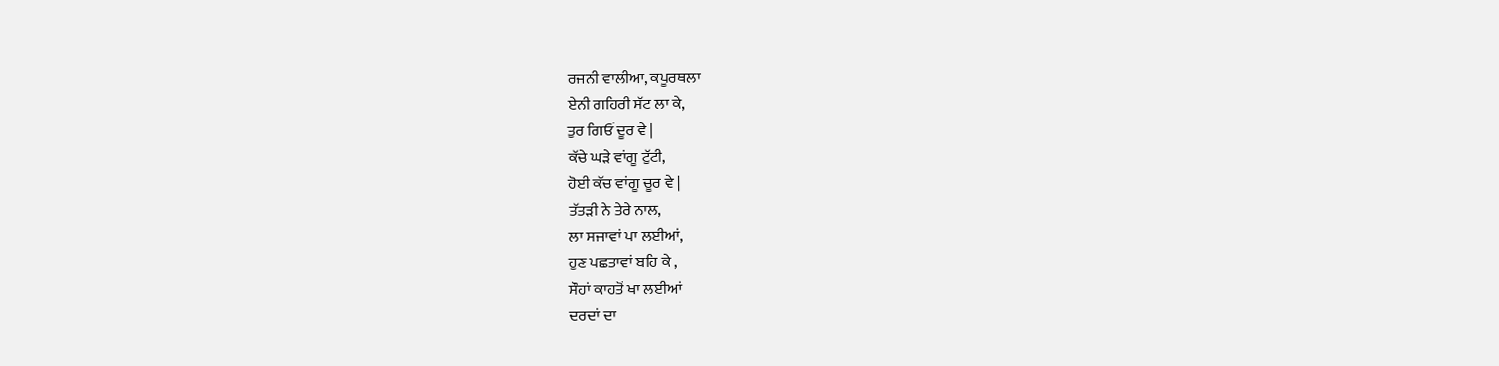ਰਜਨੀ ਵਾਲੀਆ, ਕਪੂਰਥਲਾ
ਏਨੀ ਗਹਿਰੀ ਸੱਟ ਲਾ ਕੇ,
ਤੁਰ ਗਿਓਂ ਦੂਰ ਵੇ |
ਕੱਚੇ ਘੜੇ ਵਾਂਗੂ ਟੁੱਟੀ,
ਹੋਈ ਕੱਚ ਵਾਂਗੂ ਚੂਰ ਵੇ |
ਤੱਤੜੀ ਨੇ ਤੇਰੇ ਨਾਲ,
ਲਾ ਸਜਾਵਾਂ ਪਾ ਲਈਆਂ,
ਹੁਣ ਪਛਤਾਵਾਂ ਬਹਿ ਕੇ ,
ਸੌਹਾਂ ਕਾਹਤੋਂ ਖਾ ਲਈਆਂ
ਦਰਦਾਂ ਦਾ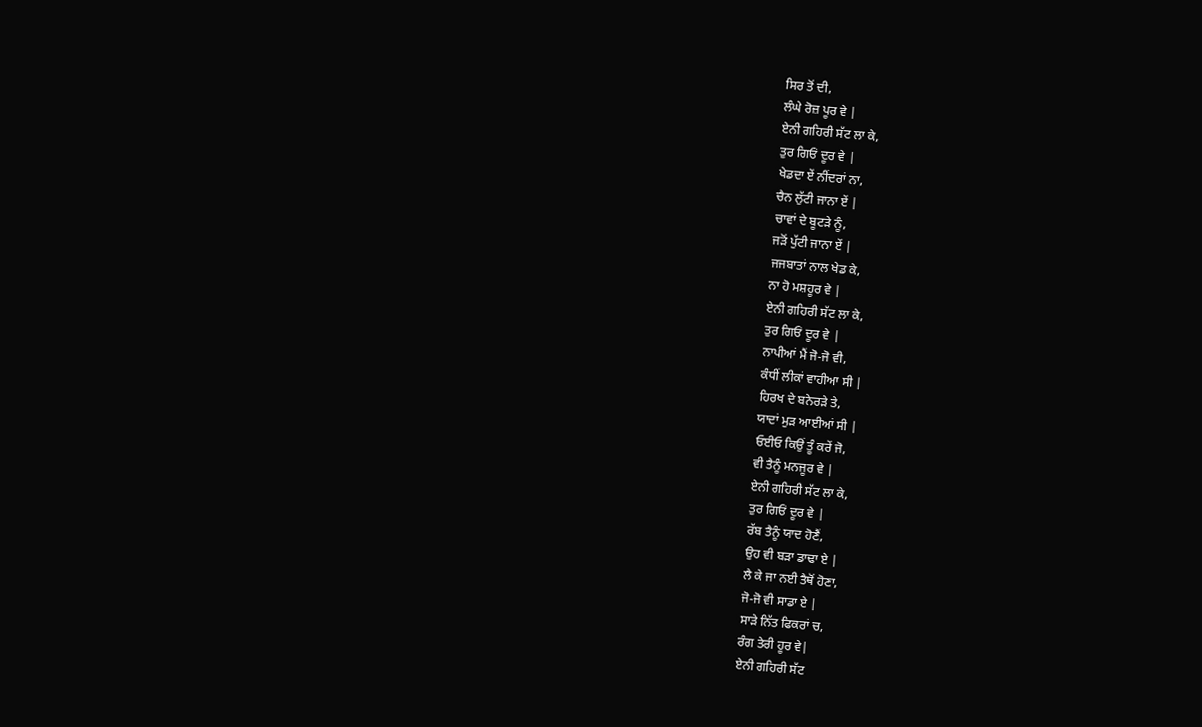ਸਿਰ ਤੋਂ ਦੀ,
ਲੰਘੇ ਰੋਜ਼ ਪੂਰ ਵੇ |
ਏਨੀ ਗਹਿਰੀ ਸੱਟ ਲਾ ਕੇ,
ਤੁਰ ਗਿਓਂ ਦੂਰ ਵੇ |
ਖੇਡਦਾ ਏਂ ਨੀਂਦਰਾਂ ਨਾ,
ਚੈਨ ਲੁੱਟੀ ਜਾਨਾ ਏਂ |
ਚਾਵਾਂ ਦੇ ਬੂਟੜੇ ਨੂੰ,
ਜੜੋਂ ਪੁੱਟੀ ਜਾਨਾ ਏਂ |
ਜਜਬਾਤਾਂ ਨਾਲ ਖੇਡ ਕੇ,
ਨਾ ਹੋ ਮਸ਼ਹੂਰ ਵੇ |
ਏਨੀ ਗਹਿਰੀ ਸੱਟ ਲਾ ਕੇ,
ਤੁਰ ਗਿਓਂ ਦੂਰ ਵੇ |
ਨਾਪੀਆਂ ਮੈਂ ਜੋ-ਜੋ ਵੀ,
ਕੰਧੀਂ ਲੀਕਾਂ ਵਾਹੀਆ ਸੀ |
ਹਿਰਖ ਦੇ ਬਨੇਰੜੇ ਤੇ,
ਯਾਦਾਂ ਮੁੜ ਆਈਆਂ ਸੀ |
ਓਈਓ ਕਿਉਂ ਤੂੰ ਕਰੇਂ ਜੋ,
ਵੀ ਤੈਨੂੰ ਮਨਜੂਰ ਵੇ |
ਏਨੀ ਗਹਿਰੀ ਸੱਟ ਲਾ ਕੇ,
ਤੁਰ ਗਿਓਂ ਦੂਰ ਵੇ |
ਰੱਬ ਤੈਨੂੰ ਯਾਦ ਹੋਣੈਂ,
ਉਹ ਵੀ ਬੜਾ ਡਾਢਾ ਏ |
ਲੈ ਕੇ ਜਾ ਨਈ ਤੈਥੋਂ ਹੋਣਾ,
ਜੋ-ਜੋ ਵੀ ਸਾਡਾ ਏ |
ਸਾੜੇ ਨਿੱਤ ਫਿਕਰਾਂ ਚ,
ਰੰਗ ਤੇਰੀ ਹੂਰ ਵੇ|
ਏਨੀ ਗਹਿਰੀ ਸੱਟ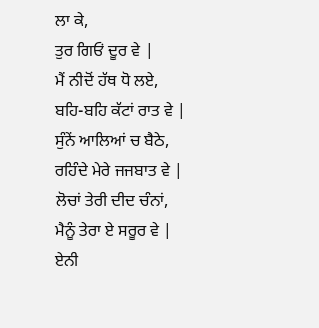ਲਾ ਕੇ,
ਤੁਰ ਗਿਓਂ ਦੂਰ ਵੇ |
ਮੈਂ ਨੀਦੋਂ ਹੱਥ ਧੋ ਲਏ,
ਬਹਿ-ਬਹਿ ਕੱਟਾਂ ਰਾਤ ਵੇ |
ਸੁੰਨੇਂ ਆਲਿਆਂ ਚ ਬੈਠੇ,
ਰਹਿੰਦੇ ਮੇਰੇ ਜਜਬਾਤ ਵੇ |
ਲੋਚਾਂ ਤੇਰੀ ਦੀਦ ਚੰਨਾਂ,
ਮੈਨੂੰ ਤੇਰਾ ਏ ਸਰੂਰ ਵੇ |
ਏਨੀ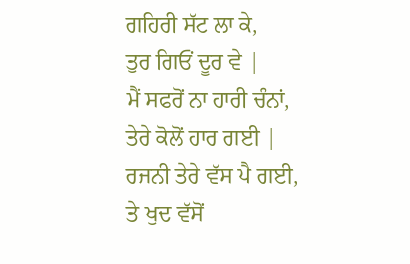ਗਹਿਰੀ ਸੱਟ ਲਾ ਕੇ,
ਤੁਰ ਗਿਓਂ ਦੂਰ ਵੇ |
ਮੈਂ ਸਫਰੋਂ ਨਾ ਹਾਰੀ ਚੰਨਾਂ,
ਤੇਰੇ ਕੋਲੋਂ ਹਾਰ ਗਈ |
ਰਜਨੀ ਤੇਰੇ ਵੱਸ ਪੈ ਗਈ,
ਤੇ ਖੁਦ ਵੱਸੋਂ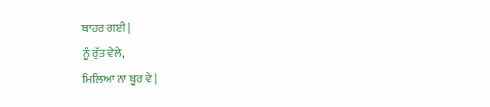ਬਾਹਰ ਗਈ |
ਨੂੰ ਰੁੱਤ ਵੇਲੇ,
ਮਿਲਿਆ ਨਾ ਬੂਰ ਵੇ |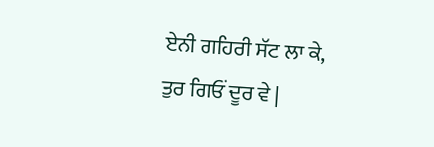ਏਨੀ ਗਹਿਰੀ ਸੱਟ ਲਾ ਕੇ,
ਤੁਰ ਗਿਓਂ ਦੂਰ ਵੇ |